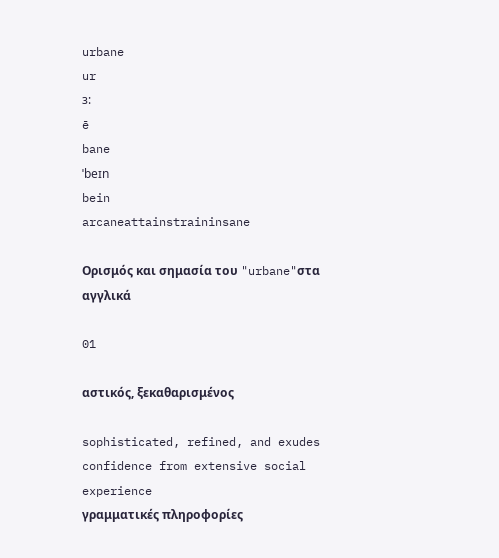urbane
ur
ɜ:
ē
bane
ˈbeɪn
bein
arcaneattainstraininsane

Ορισμός και σημασία του "urbane"στα αγγλικά

01

αστικός, ξεκαθαρισμένος

sophisticated, refined, and exudes confidence from extensive social experience
γραμματικές πληροφορίες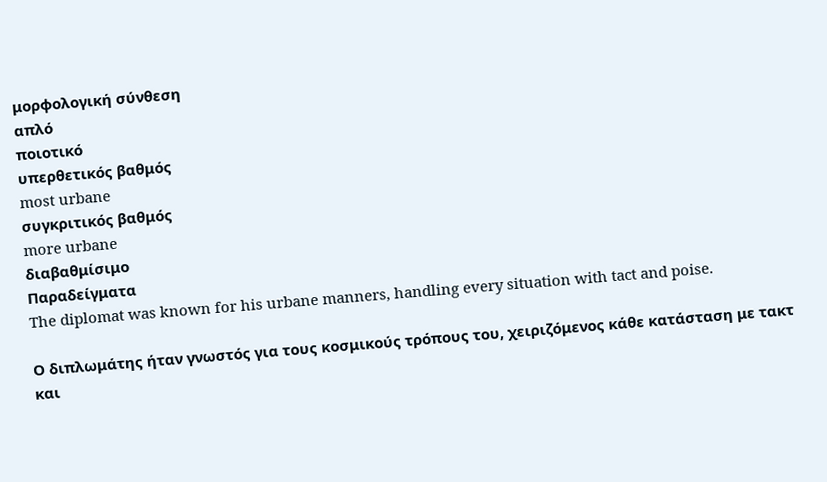μορφολογική σύνθεση
απλό
ποιοτικό
υπερθετικός βαθμός
most urbane
συγκριτικός βαθμός
more urbane
διαβαθμίσιμο
Παραδείγματα
The diplomat was known for his urbane manners, handling every situation with tact and poise.

Ο διπλωμάτης ήταν γνωστός για τους κοσμικούς τρόπους του, χειριζόμενος κάθε κατάσταση με τακτ και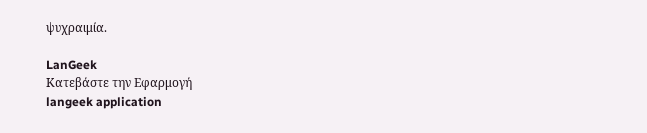ψυχραιμία.

LanGeek
Κατεβάστε την Εφαρμογή
langeek application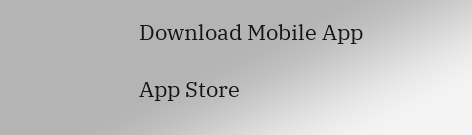Download Mobile App

App Store